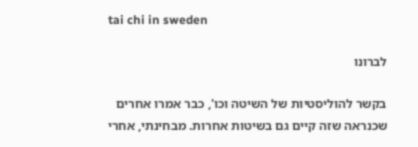tai chi in sweden

לברונו

בקשר להוליסטיות של השיטה וכו', כבר אמרו אחרים שכנראה שזה קיים גם בשיטות אחרות. מבחינתי, אחרי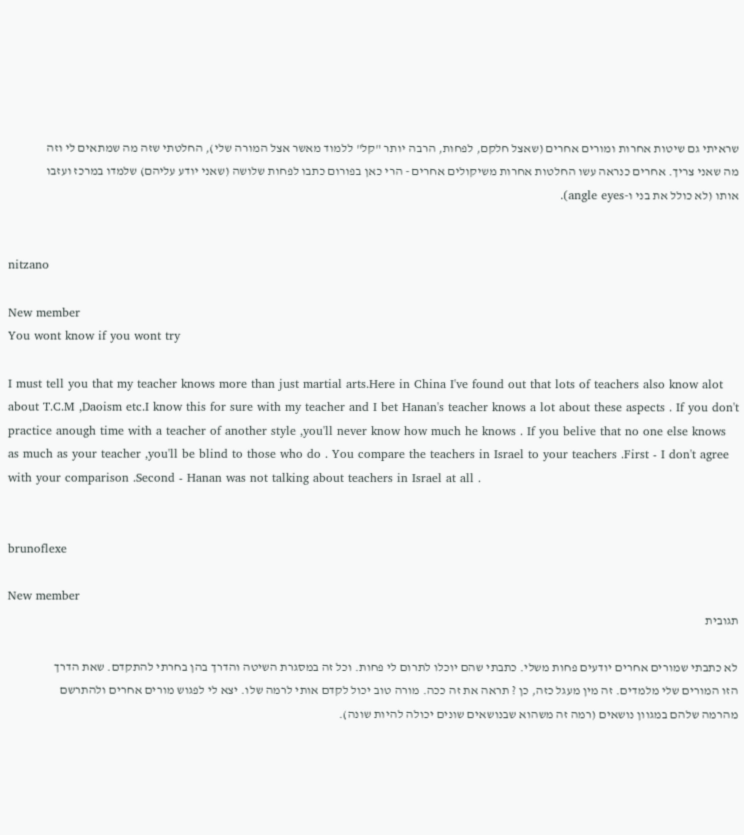שראיתי גם שיטות אחרות ומורים אחרים (שאצל חלקם, לפחות, הרבה יותר "קל" ללמוד מאשר אצל המורה שלי), החלטתי שזה מה שמתאים לי וזה מה שאני צריך. אחרים כנראה עשו החלטות אחרות משיקולים אחרים - הרי כאן בפורום כתבו לפחות שלושה (שאני יודע עליהם) שלמדו במרכז ועזבו אותו (לא כולל את בני ו-angle eyes).


nitzano

New member
You wont know if you wont try

I must tell you that my teacher knows more than just martial arts.Here in China I've found out that lots of teachers also know alot about T.C.M ,Daoism etc.I know this for sure with my teacher and I bet Hanan's teacher knows a lot about these aspects . If you don't practice anough time with a teacher of another style ,you'll never know how much he knows . If you belive that no one else knows as much as your teacher ,you'll be blind to those who do . You compare the teachers in Israel to your teachers .First - I don't agree with your comparison .Second - Hanan was not talking about teachers in Israel at all .


brunoflexe

New member
תגובית

לא כתבתי שמורים אחרים יודעים פחות משלי. כתבתי שהם יוכלו לתרום לי פחות. וכל זה במסגרת השיטה והדרך בהן בחרתי להתקדם. שאת הדרך הזו המורים שלי מלמדים. זה מין מעגל כזה, כן ? תראה את זה ככה. מורה טוב יכול לקדם אותי לרמה שלו. יצא לי לפגוש מורים אחרים ולהתרשם מהרמה שלהם במגוון נושאים (רמה זה משהוא שבנושאים שונים יכולה להיות שונה).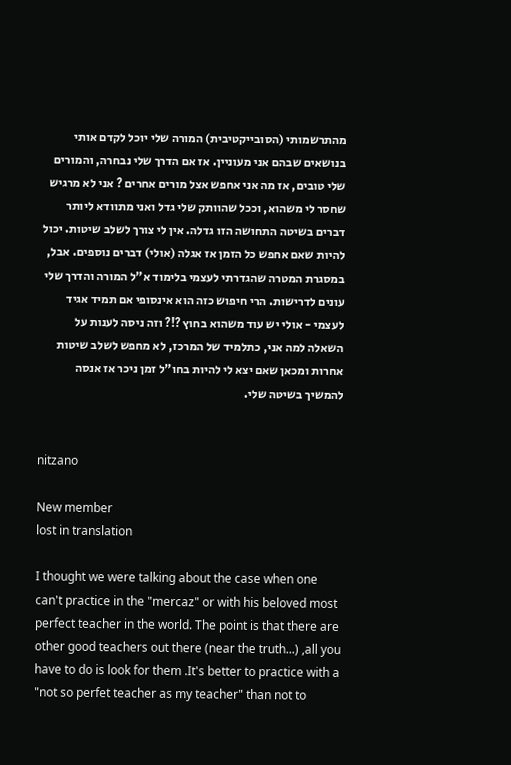מהתרשמותי (הסובייקטיבית) המורה שלי יוכל לקדם אותי בנושאים שבהם אני מעוניין. אז אם הדרך שלי נבחרה, והמורים שלי טובים, אז מה אני אחפש אצל מורים אחרים ? אני לא מרגיש שחסר לי משהוא, וככל שהוותק שלי גדל ואני מתוודא ליותר דברים בשיטה התחושה הזו גדלה. אין לי צורך לשלב שיטות. יכול להיות שאם אחפש כל הזמן אז אגלה (אולי) דברים נוספים. אבל, במסגרת המטרה שהגדרתי לעצמי בלימוד א"ל המורה והדרך שלי עונים לדרישות. הרי חיפוש כזה הוא אינסופי אם תמיד אגיד לעצמי - אולי יש עוד משהוא בחוץ ?!? וזה ניסה לענות על השאלה למה אני, כתלמיד של המרכז, לא מחפש לשלב שיטות אחרות ומכאן שאם יצא לי להיות בחו"ל זמן ניכר אז אנסה להמשיך בשיטה שלי.


nitzano

New member
lost in translation

I thought we were talking about the case when one can't practice in the "mercaz" or with his beloved most perfect teacher in the world. The point is that there are other good teachers out there (near the truth...) ,all you have to do is look for them .It's better to practice with a "not so perfet teacher as my teacher" than not to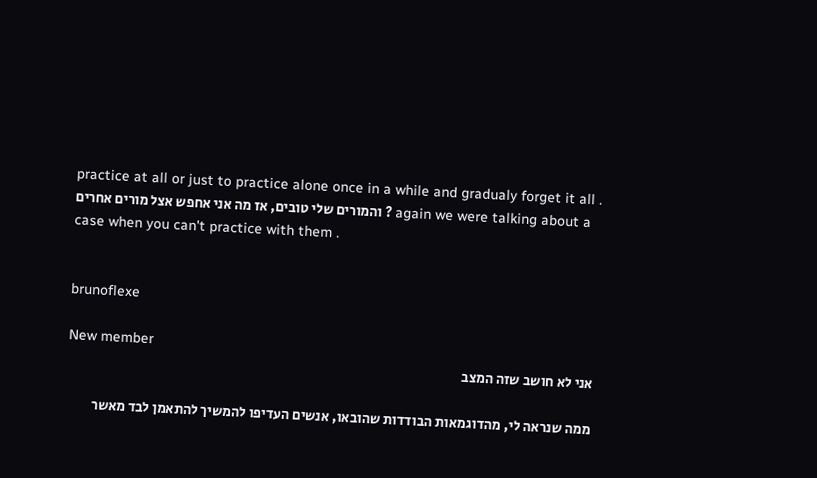practice at all or just to practice alone once in a while and gradualy forget it all . והמורים שלי טובים, אז מה אני אחפש אצל מורים אחרים ? again we were talking about a case when you can't practice with them .


brunoflexe

New member
אני לא חושב שזה המצב

ממה שנראה לי, מהדוגמאות הבודדות שהובאו, אנשים העדיפו להמשיך להתאמן לבד מאשר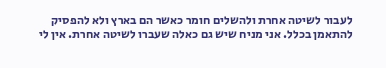לעבור לשיטה אחרת ולהשלים חומר כאשר הם בארץ ולא להפסיק להתאמן בכלל. אני מניח שיש גם כאלה שעברו לשיטה אחרת. אין לי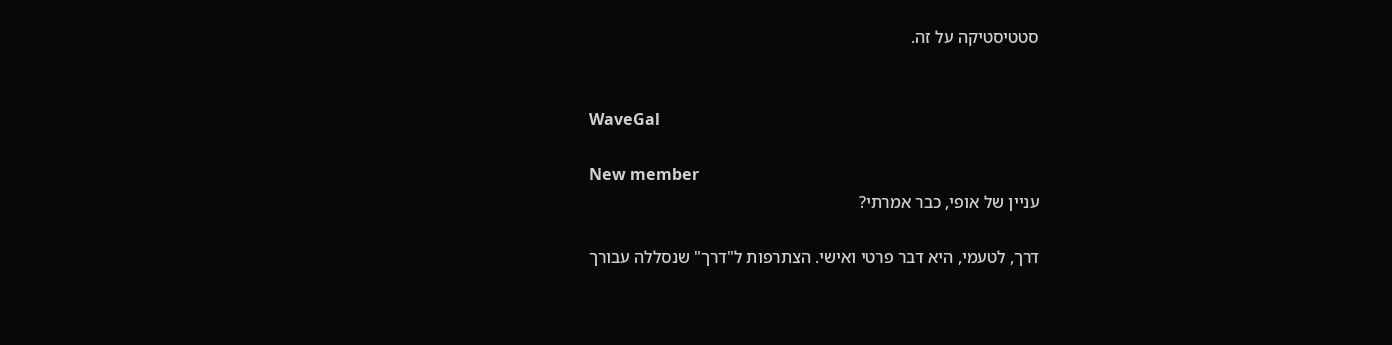סטטיסטיקה על זה.


WaveGal

New member
עניין של אופי, כבר אמרתי?

דרך, לטעמי, היא דבר פרטי ואישי. הצתרפות ל"דרך" שנסללה עבורך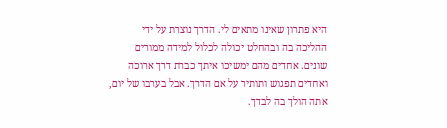היא פתרון שאינו מתאים לי. הדרך נוצרת על ידי ההליכה בה ובהחלט יכולה לכלול למידה ממורים שונים. אחדים מהם ימשיכו איתך כברת דרך ארוכה ואחדים תפגוש ותותיר על אם הדרך. אבל בערבו של יום, אתה הולך בה לבדך.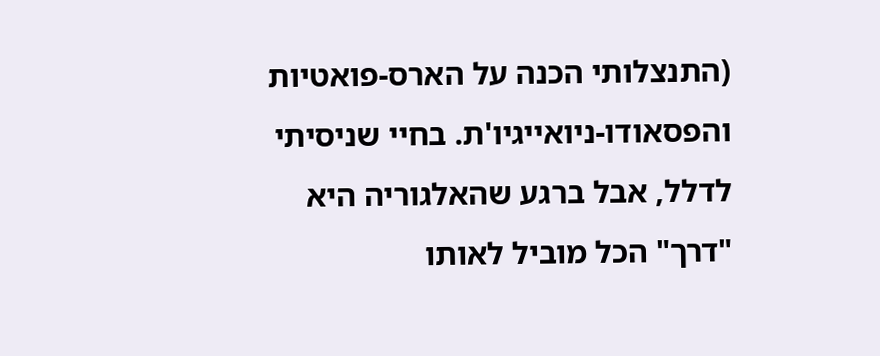(התנצלותי הכנה על הארס-פואטיות והפסאודו-ניואייגיו'ת. בחיי שניסיתי לדלל, אבל ברגע שהאלגוריה היא "דרך" הכל מוביל לאותו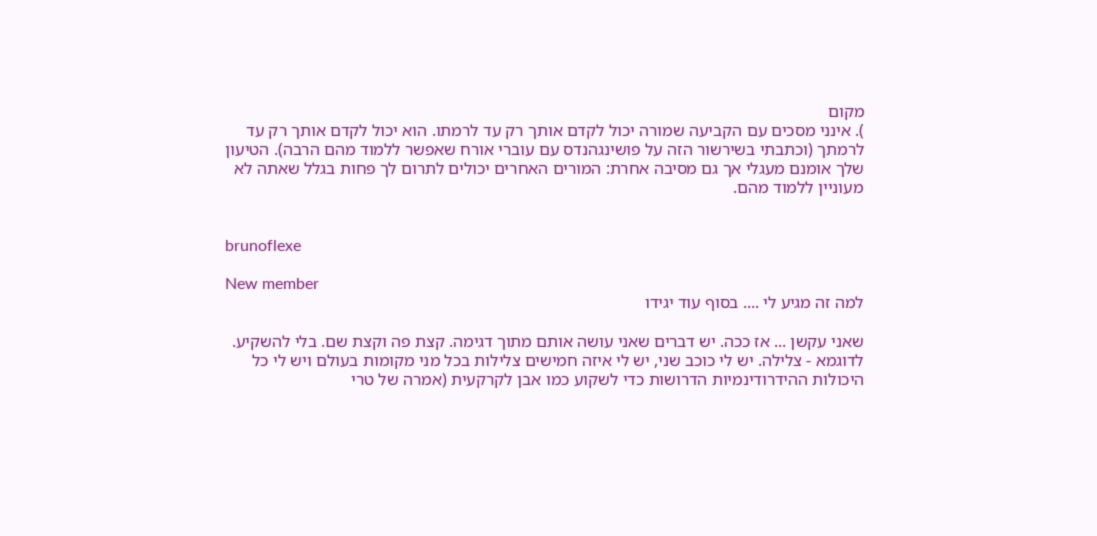מקום
). אינני מסכים עם הקביעה שמורה יכול לקדם אותך רק עד לרמתו. הוא יכול לקדם אותך רק עד לרמתך (וכתבתי בשירשור הזה על פושינגהנדס עם עוברי אורח שאפשר ללמוד מהם הרבה). הטיעון שלך אומנם מעגלי אך גם מסיבה אחרת: המורים האחרים יכולים לתרום לך פחות בגלל שאתה לא מעוניין ללמוד מהם.


brunoflexe

New member
למה זה מגיע לי .... בסוף עוד יגידו

שאני עקשן ... אז ככה. יש דברים שאני עושה אותם מתוך דגימה. קצת פה וקצת שם. בלי להשקיע. לדוגמא - צלילה. יש לי כוכב שני, יש לי איזה חמישים צלילות בכל מני מקומות בעולם ויש לי כל היכולות ההידרודינמיות הדרושות כדי לשקוע כמו אבן לקרקעית (אמרה של טרי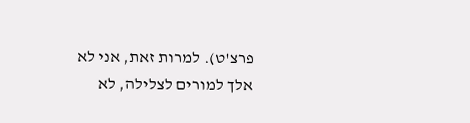פרצ'ט). למרות זאת, אני לא אלך למורים לצלילה, לא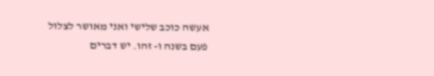אעשה כוכב שלישי ואני מאושר לצלול פעם בשנה ו- זהו. יש דברים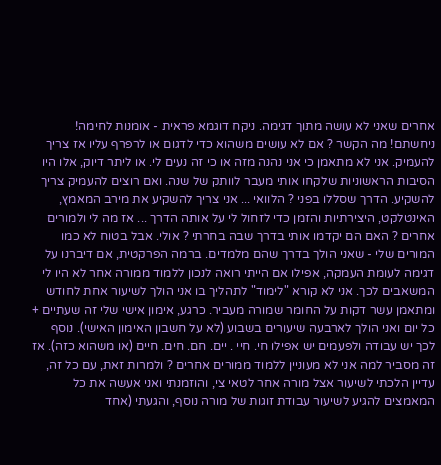אחרים שאני לא עושה מתוך דגימה. ניקח דוגמא פראית - אומנות לחימה! ניחשתם! מה הקשר ? אם לא עושים משהוא כדי לדגום או לרפרף עליו אז צריך להעמיק. אני לא מתאמן כי אני נהנה מזה או כי זה נעים לי. או ליתר דיוק, אלו היו הסיבות הראשוניות שלקחו אותי מעבר לוותק של שנה. ואם רוצים להעמיק צריך להשקיע. הדרך שסללו בפני ? הלוואי ... אני צריך להשקיע את מירב המאמץ, האינטלקט, היצירתיות והזמן כדי לזחול לי על אותה הדרך ... אז מה לי ולמורים אחרים ? האם הם יקדמו אותי בדרך שבה בחרתי ? אולי. אבל בטוח לא כמו המורים שלי - שאני הולך בדרך שהם מלמדים. ברמה הפרקטית, אם דיברנו על דגימה לעומת העמקה, אפילו אם הייתי רואה לנכון ללמוד ממורה אחר לא היו לי המשאבים לכך. אני לא קורא "לימוד" לתהליך בו אני הולך לשיעור אחת לחודש ומתאמן עשר דקות על החומר שמורה מעביר. כרגע, אימון אישי שלי זה שעתיים + כל יום ואני הולך לארבעה שיעורים בשבוע (לא על חשבון האימון האישי). נוסף לכך יש עבודה ולפעמים יש אפילו חי. חיי . יים. חם. חים. חיים (או משהוא כזה). אז זה מסביר למה אני לא מעוניין ללמוד ממורים אחרים ? ולמרות זאת, עם כל זה, עדיין הלכתי לשיעור אצל מורה אחר לטאי צי, והוזמנתי ואני אעשה את כל המאמצים להגיע לשיעור עבודת זוגות של מורה נוסף, והגעתי (אחד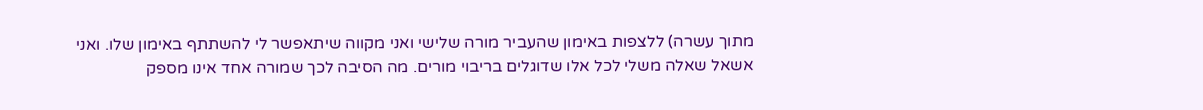מתוך עשרה) ללצפות באימון שהעביר מורה שלישי ואני מקווה שיתאפשר לי להשתתף באימון שלו. ואני אשאל שאלה משלי לכל אלו שדוגלים בריבוי מורים. מה הסיבה לכך שמורה אחד אינו מספק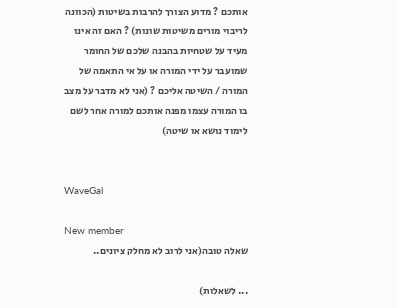אותכם ? מדוע הצורך להרבות בשיטות (הכוונה לריבוי מורים משיטות שונות) ? האם זה אינו מעיד על שטחיות בהבנה שלכם של החומר שמועבר על ידי המורה או על אי התאמה של המורה / השיטה אליכם ? (אני לא מדבר על מצב בו המורה עצמו מפנה אותכם למורה אחר לשם לימוד נושא או שיטה)


WaveGal

New member
שאלה טובה(אני לרוב לא מחלק ציונים..

... לשאלות)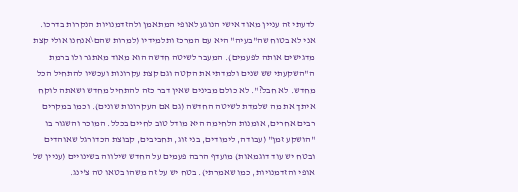לדעתי זה עניין מאוד אישי הנוגע לאופי המתאמן ולהזדמנויות הנקרות בדרכו. אני לא בטוח שה"בעיה" היא עם המרכז ותלמידיו (למרות שהם\אנחנו אולי קצת מדגישים אותה לפעמים). המעבר לשיטה חדשה הוא מאוד מאתגר ולו ברמת ה"השקעתי שש שנים ולמדתי את הקטה וגם קצת עקרונות ועכשיו להתחיל הכל מחדש. לא חבל?". לא כולם מבינים שאין דבר כזה להתחיל מחדש ושאתה לוקח איתך את מה שלמדת לשיטה החדשה (גם אם העקרונות שונים). וכמו במקרים רבים אחרים, אומנות הלחימה היא מודל טוב לחיים בכלל. המוכר והשגור בו "הושקע זמן" (עבודה, לימודים, בני זוג, תחביבים, קבוצת הכדורגל שאוהדים ובטח יש עוד דוגמאות) מועדף הרבה פעמים על החדש שילווה בשינויים (עניין של אופי והזדמנויות, כמו שאמרתי). בטח יש על זה משהו בטאו טה צ'ינג.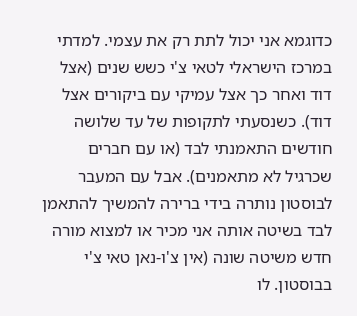כדוגמא אני יכול לתת רק את עצמי. למדתי במרכז הישראלי לטאי צ'י כשש שנים (אצל דוד ואחר כך אצל עמיקי עם ביקורים אצל דוד). כשנסעתי לתקופות של עד שלושה חודשים התאמנתי לבד (או עם חברים שכרגיל לא מתאמנים). אבל עם המעבר לבוסטון נותרה בידי ברירה להמשיך להתאמן לבד בשיטה אותה אני מכיר או למצוא מורה חדש משיטה שונה (אין צ'ו-נאן טאי צ'י בבוסטון. לו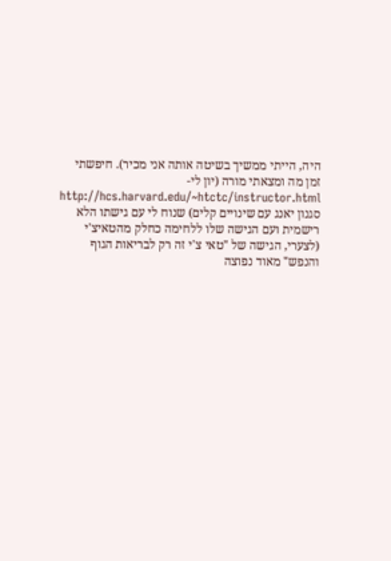היה, הייתי ממשיך בשיטה אותה אני מכיר). חיפשתי זמן מה ומצאתי מורה (יון לי-http://hcs.harvard.edu/~htctc/instructor.html סגנון יאנג עם שינויים קלים) שנוח לי עם גישתו הלא רישמית ועם הגישה שלו ללחימה כחלק מהטאיצ'י (לצערי, הגישה של "טאי צ'י זה רק לבריאות הגוף והנפש" מאוד נפוצה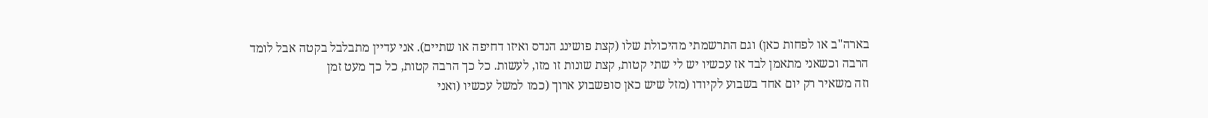בארה"ב או לפחות כאן) וגם התרשמתי מהיכולת שלו (קצת פושינג הנדס ואיזו דחיפה או שתיים). אני עדיין מתבלבל בקטה אבל לומד הרבה וכשאני מתאמן לבד אז עכשיו יש לי שתי קטות, קצת שונות זו מזו, לעשות. כל כך הרבה קטות, כל כך מעט זמן
וזה משאיר רק יום אחד בשבוע לקיודו (מזל שיש כאן סופשבוע ארוך (כמו למשל עכשיו (ואני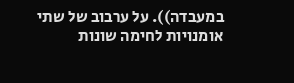במעבדה)). על ערבוב של שתי אומנויות לחימה שונות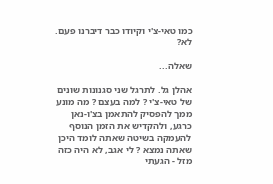כמו טאי-צ'י וקיודו כבר דיברנו פעם. לא?

שאלה...

אהלן גל. לתרגל שני סגנונות שונים של טאי-צ'י ? למה בעצם ? מה מונע ממך להפסיק להתאמן בצ'ו-נאן כרגע, ולהקדיש את הזמן הנוסף להעמקה בשיטה שאתה לומד היכן שאתה נמצא ? לי אגב, לא היה כזה מזל - הגעתי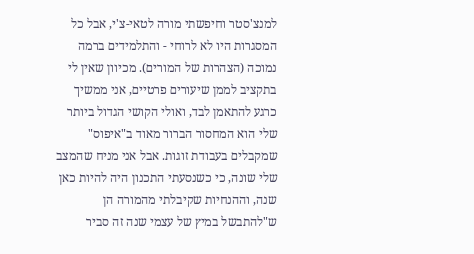למנצ'סטר וחיפשתי מורה לטאי-צ'י, אבל כל המסגרות היו לא לרוחי - והתלמידים ברמה נמוכה (הצהרות של המורים). מכיוון שאין לי בתקציב לממן שיעורים פרטיים, אני ממשיך כרגע להתאמן לבד, ואולי הקושי הגדול ביותר שלי הוא המחסור הברור מאוד ב"איפוס" שמקבלים בעבודת זוגות. אבל אני מניח שהמצב שלי שונה, כי כשנסעתי התכנון היה להיות כאן שנה, וההנחיות שקיבלתי מהמורה הן ש"להתבשל במיץ של עצמי שנה זה סביר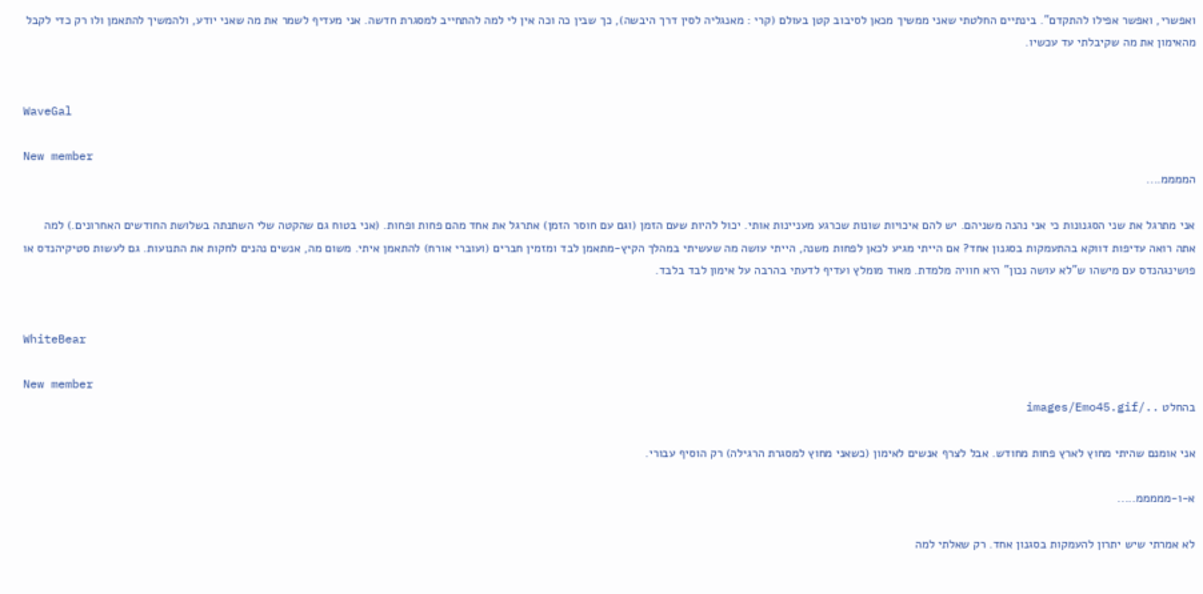ואפשרי, ואפשר אפילו להתקדם". בינתיים החלטתי שאני ממשיך מכאן לסיבוב קטן בעולם (קרי : מאנגליה לסין דרך היבשה), כך שבין כה וכה אין לי למה להתחייב למסגרת חדשה. אני מעדיף לשמר את מה שאני יודע, ולהמשיך להתאמן ולו רק כדי לקבל מהאימון את מה שקיבלתי עד עכשיו.


WaveGal

New member
הממממ....

אני מתרגל את שני הסגנונות כי אני נהנה משניהם. יש להם איכויות שונות שכרגע מעניינות אותי. יכול להיות שעם הזמן (וגם עם חוסר הזמן) אתרגל את אחד מהם פחות ופחות. (אני בטוח גם שהקטה שלי השתנתה בשלושת החודשים האחרונים.) למה אתה רואה עדיפות דווקא בהתעמקות בסגנון אחד? אם הייתי מגיע לכאן לפחות משנה, הייתי עושה מה שעשיתי במהלך הקיץ-מתאמן לבד ומזמין חברים (ועוברי אורח) להתאמן איתי. משום מה, אנשים נהנים לחקות את התנועות. גם לעשות סטיקיהנדס או פושינגהנדס עם מישהו ש"לא עושה נכון" היא חוויה מלמדת. מאוד מומלץ ועדיף לדעתי בהרבה על אימון לבד בלבד.


WhiteBear

New member
בהחלט ../images/Emo45.gif

אני אומנם שהיתי מחוץ לארץ פחות מחודש. אבל לצרף אנשים לאימון (כשאני מחוץ למסגרת הרגילה) רק הוסיף עבורי.

א-ו-מממממ.....

לא אמרתי שיש יתרון להעמקות בסגנון אחד. רק שאלתי למה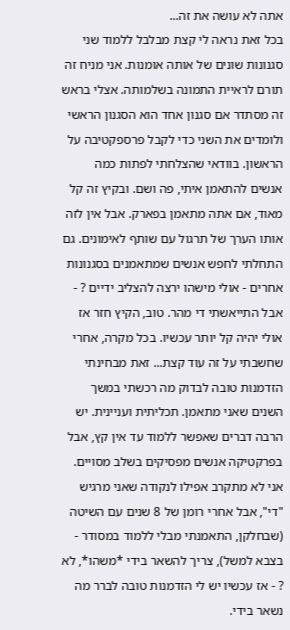אתה לא עושה את זה...
בכל זאת נראה לי קצת מבלבל ללמוד שני סגנונות שונים של אותה אומנות. אני מניח זה תורם לראיית התמונה בשלמותה. אצלי בראש זה מסתדר אם סגנון אחד הוא הסגנון הראשי ולומדים את השני כדי לקבל פרספקטיבה על הראשון. בוודאי שהצלחתי לפתות כמה אנשים להתאמן איתי, פה ושם. ובקיץ זה קל מאוד, אם אתה מתאמן בפארק. אבל אין לזה אותו הערך של תרגול עם שותף לאימונים. גם התחלתי לחפש אנשים שמתאמנים בסגנונות אחרים - אולי מישהו ירצה להצליב ידיים ? - אבל התייאשתי די מהר. טוב, הקיץ חזר אז אולי יהיה קל יותר עכשיו. בכל מקרה, אחרי שחשבתי על זה עוד קצת... זאת מבחינתי הזדמנות טובה לבדוק מה רכשתי במשך השנים שאני מתאמן. תכליתית ועניינית. יש הרבה דברים שאפשר ללמוד עד אין קץ, אבל בפרקטיקה אנשים מפסיקים בשלב מסויים. אני לא מתקרב אפילו לנקודה שאני מרגיש "די", אבל אחרי רומן של 8 שנים עם השיטה (שבחלקן, התאמנתי מבלי ללמוד במסודר - בצבא למשל), צריך להשאר בידי *משהו*, לא ? - אז עכשיו יש לי הזדמנות טובה לברר מה נשאר בידי.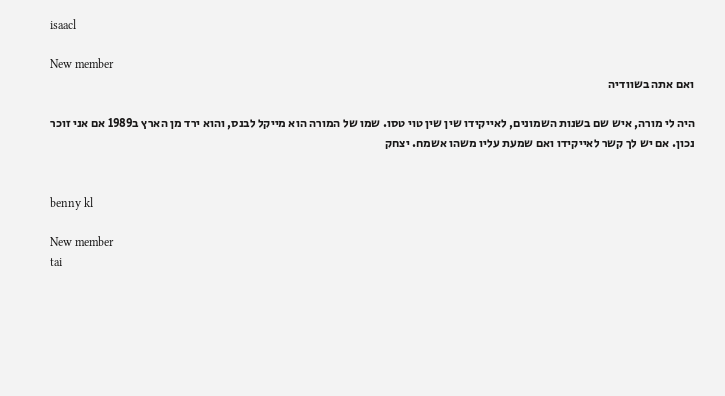isaacl

New member
ואם אתה בשוודיה

היה לי מורה, איש שם בשנות השמונים, לאייקידו שין שין טוי טסו. שמו של המורה הוא מייקל לבנס, והוא ירד מן הארץ ב1989 אם אני זוכר נכון. אם יש לך קשר לאייקידו ואם שמעת עליו משהו אשמח. יצחק


benny kl

New member
tai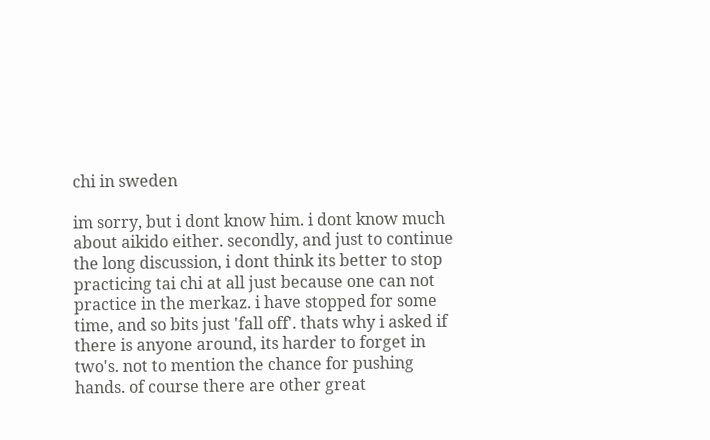chi in sweden

im sorry, but i dont know him. i dont know much about aikido either. secondly, and just to continue the long discussion, i dont think its better to stop practicing tai chi at all just because one can not practice in the merkaz. i have stopped for some time, and so bits just 'fall off'. thats why i asked if there is anyone around, its harder to forget in two's. not to mention the chance for pushing hands. of course there are other great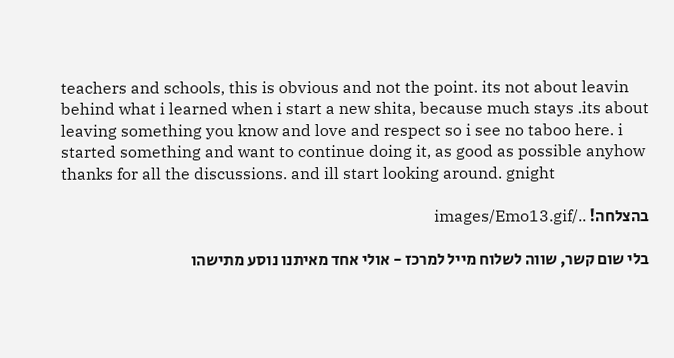teachers and schools, this is obvious and not the point. its not about leavin behind what i learned when i start a new shita, because much stays .its about leaving something you know and love and respect so i see no taboo here. i started something and want to continue doing it, as good as possible anyhow thanks for all the discussions. and ill start looking around. gnight

בהצלחה! ../images/Emo13.gif

בלי שום קשר, שווה לשלוח מייל למרכז - אולי אחד מאיתנו נוסע מתישהו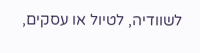לשוודיה, לטיול או עסקים,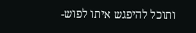ותוכל להיפגש איתו לפוש-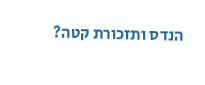הנדס ותזכורת קטה?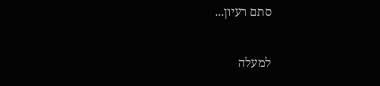סתם רעיון...

למעלה